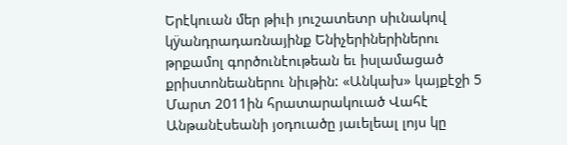Երէկուան մեր թիւի յուշատետր սիւնակով կÿանդրադառնայինք Ենիչերիներիներու թրքամոլ գործունէութեան եւ իսլամացած քրիստոնեաներու նիւթին: «Անկախ» կայքէջի 5 Մարտ 2011ին հրատարակուած Վահէ Անթանէսեանի յօդուածը յաւելեալ լոյս կը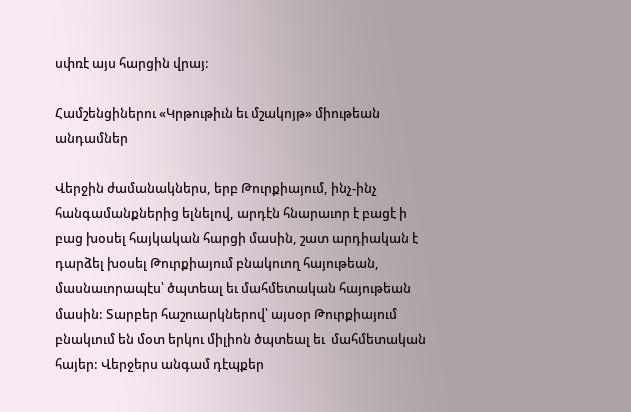սփռէ այս հարցին վրայ:

Համշենցիներու «Կրթութիւն եւ մշակոյթ» միութեան անդամներ

Վերջին ժամանակներս, երբ Թուրքիայում, ինչ-ինչ հանգամանքներից ելնելով, արդէն հնարաւոր է բացէ ի բաց խօսել հայկական հարցի մասին, շատ արդիական է դարձել խօսել Թուրքիայում բնակուող հայութեան, մասնաւորապէս՝ ծպտեալ եւ մահմետական հայութեան մասին: Տարբեր հաշուարկներով՝ այսօր Թուրքիայում բնակւում են մօտ երկու միլիոն ծպտեալ եւ  մահմետական հայեր: Վերջերս անգամ դէպքեր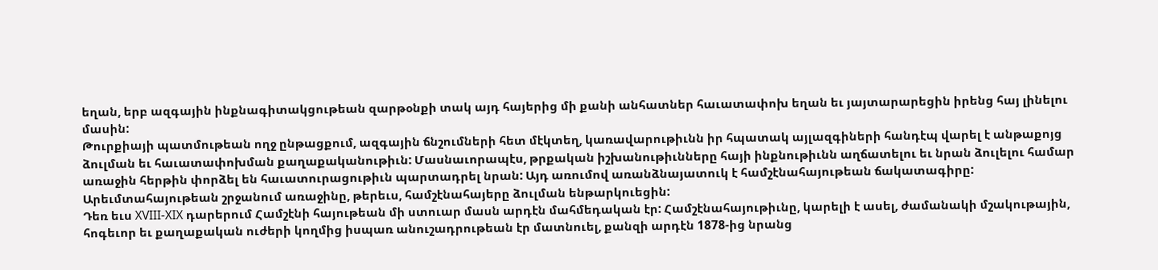եղան, երբ ազգային ինքնագիտակցութեան զարթօնքի տակ այդ հայերից մի քանի անհատներ հաւատափոխ եղան եւ յայտարարեցին իրենց հայ լինելու մասին:
Թուրքիայի պատմութեան ողջ ընթացքում, ազգային ճնշումների հետ մէկտեղ, կառավարութիւնն իր հպատակ այլազգիների հանդէպ վարել է անթաքոյց ձուլման եւ հաւատափոխման քաղաքականութիւն: Մասնաւորապէս, թրքական իշխանութիւնները հայի ինքնութիւնն աղճատելու եւ նրան ձուլելու համար առաջին հերթին փորձել են հաւատուրացութիւն պարտադրել նրան: Այդ առումով առանձնայատուկ է համշէնահայութեան ճակատագիրը: Արեւմտահայութեան շրջանում առաջինը, թերեւս, համշէնահայերը ձուլման ենթարկուեցին:
Դեռ եւս XVIII-XIX դարերում Համշէնի հայութեան մի ստուար մասն արդէն մահմեդական էր: Համշէնահայութիւնը, կարելի է ասել, ժամանակի մշակութային, հոգեւոր եւ քաղաքական ուժերի կողմից իսպառ անուշադրութեան էր մատնուել, քանզի արդէն 1878-ից նրանց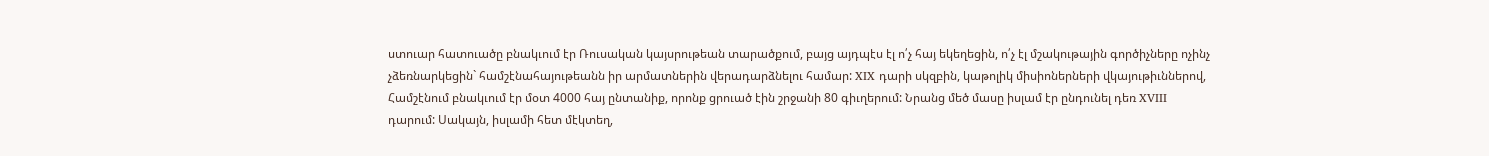ստուար հատուածը բնակւում էր Ռուսական կայսրութեան տարածքում, բայց այդպէս էլ ո՛չ հայ եկեղեցին, ո՛չ էլ մշակութային գործիչները ոչինչ չձեռնարկեցին` համշէնահայութեանն իր արմատներին վերադարձնելու համար: XIX դարի սկզբին, կաթոլիկ միսիոներների վկայութիւններով, Համշէնում բնակւում էր մօտ 4000 հայ ընտանիք, որոնք ցրուած էին շրջանի 80 գիւղերում: Նրանց մեծ մասը իսլամ էր ընդունել դեռ XVIII դարում: Սակայն, իսլամի հետ մէկտեղ,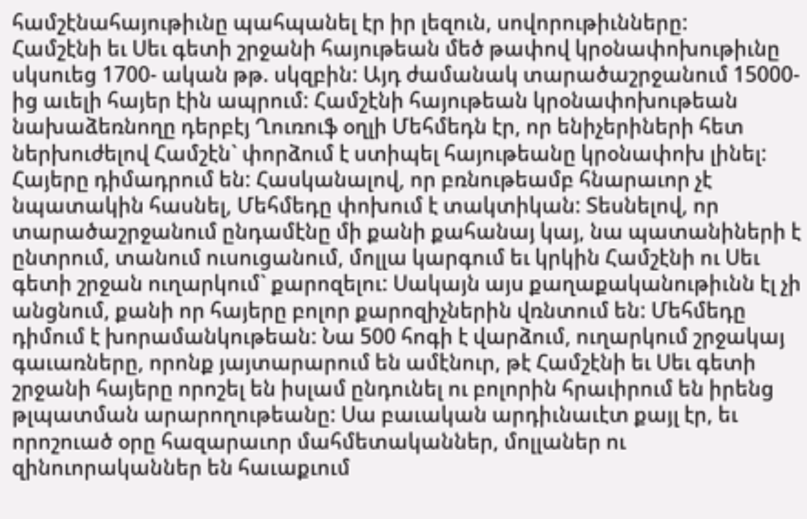համշէնահայութիւնը պահպանել էր իր լեզուն, սովորութիւնները:
Համշէնի եւ Սեւ գետի շրջանի հայութեան մեծ թափով կրօնափոխութիւնը սկսուեց 1700- ական թթ. սկզբին: Այդ ժամանակ տարածաշրջանում 15000-ից աւելի հայեր էին ապրում: Համշէնի հայութեան կրօնափոխութեան նախաձեռնողը դերբէյ Ղուռուֆ օղլի Մեհմեդն էր, որ ենիչերիների հետ ներխուժելով Համշէն` փորձում է ստիպել հայութեանը կրօնափոխ լինել: Հայերը դիմադրում են: Հասկանալով, որ բռնութեամբ հնարաւոր չէ նպատակին հասնել, Մեհմեդը փոխում է տակտիկան: Տեսնելով, որ տարածաշրջանում ընդամէնը մի քանի քահանայ կայ, նա պատանիների է ընտրում, տանում ուսուցանում, մոլլա կարգում եւ կրկին Համշէնի ու Սեւ գետի շրջան ուղարկում` քարոզելու: Սակայն այս քաղաքականութիւնն էլ չի անցնում, քանի որ հայերը բոլոր քարոզիչներին վռնտում են: Մեհմեդը դիմում է խորամանկութեան: Նա 500 հոգի է վարձում, ուղարկում շրջակայ գաւառները, որոնք յայտարարում են ամէնուր, թէ Համշէնի եւ Սեւ գետի շրջանի հայերը որոշել են իսլամ ընդունել ու բոլորին հրաւիրում են իրենց թլպատման արարողութեանը: Սա բաւական արդիւնաւէտ քայլ էր, եւ որոշուած օրը հազարաւոր մահմետականներ, մոլլաներ ու զինուորականներ են հաւաքւում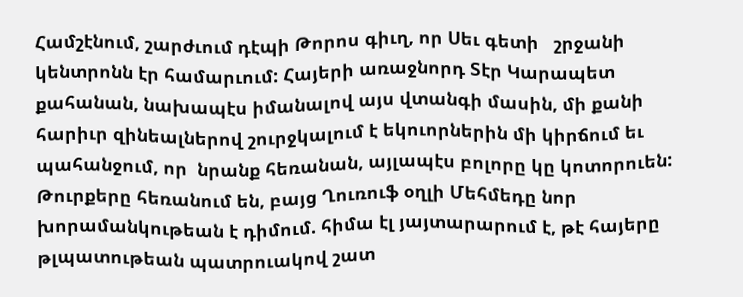Համշէնում, շարժւում դէպի Թորոս գիւղ, որ Սեւ գետի   շրջանի կենտրոնն էր համարւում: Հայերի առաջնորդ Տէր Կարապետ քահանան, նախապէս իմանալով այս վտանգի մասին, մի քանի հարիւր զինեալներով շուրջկալում է եկուորներին մի կիրճում եւ պահանջում, որ  նրանք հեռանան, այլապէս բոլորը կը կոտորուեն:
Թուրքերը հեռանում են, բայց Ղուռուֆ օղլի Մեհմեդը նոր խորամանկութեան է դիմում. հիմա էլ յայտարարում է, թէ հայերը թլպատութեան պատրուակով շատ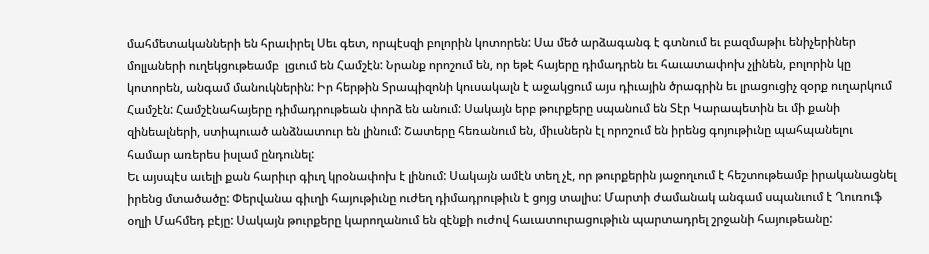մահմետականների են հրաւիրել Սեւ գետ, որպէսզի բոլորին կոտորեն: Սա մեծ արձագանգ է գտնում եւ բազմաթիւ ենիչերիներ մոլլաների ուղեկցութեամբ  լցւում են Համշէն: Նրանք որոշում են, որ եթէ հայերը դիմադրեն եւ հաւատափոխ չլինեն, բոլորին կը կոտորեն, անգամ մանուկներին: Իր հերթին Տրապիզոնի կուսակալն է աջակցում այս դիւային ծրագրին եւ լրացուցիչ զօրք ուղարկում Համշէն: Համշէնահայերը դիմադրութեան փորձ են անում: Սակայն երբ թուրքերը սպանում են Տէր Կարապետին եւ մի քանի զինեալների, ստիպուած անձնատուր են լինում: Շատերը հեռանում են, միւսներն էլ որոշում են իրենց գոյութիւնը պահպանելու համար առերես իսլամ ընդունել:
Եւ այսպէս աւելի քան հարիւր գիւղ կրօնափոխ է լինում: Սակայն ամէն տեղ չէ, որ թուրքերին յաջողւում է հեշտութեամբ իրականացնել իրենց մտածածը: Փերվանա գիւղի հայութիւնը ուժեղ դիմադրութիւն է ցոյց տալիս: Մարտի ժամանակ անգամ սպանւում է Ղուռուֆ օղլի Մահմեդ բէյը: Սակայն թուրքերը կարողանում են զէնքի ուժով հաւատուրացութիւն պարտադրել շրջանի հայութեանը: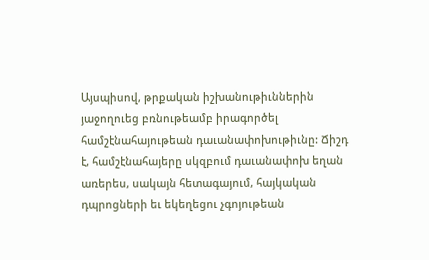Այսպիսով, թրքական իշխանութիւններին յաջողուեց բռնութեամբ իրագործել համշէնահայութեան դաւանափոխութիւնը: Ճիշդ է, համշէնահայերը սկզբում դաւանափոխ եղան առերես, սակայն հետագայում, հայկական դպրոցների եւ եկեղեցու չգոյութեան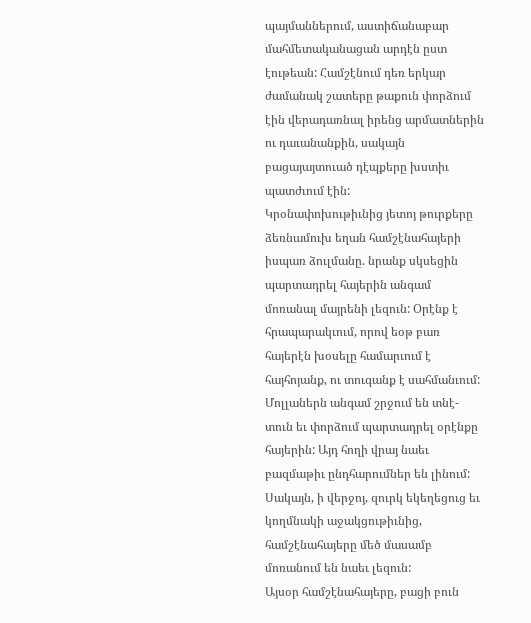պայմաններում, աստիճանաբար մահմետականացան արդէն ըստ էութեան: Համշէնում դեռ երկար ժամանակ շատերը թաքուն փորձում էին վերադառնալ իրենց արմատներին ու դաւանանքին, սակայն բացայայտուած դէպքերը խստիւ պատժւում էին:
Կրօնափոխութիւնից յետոյ թուրքերը ձեռնամուխ եղան համշէնահայերի իսպառ ձուլմանը. նրանք սկսեցին պարտադրել հայերին անգամ մոռանալ մայրենի լեզուն: Օրէնք է հրապարակւում, որով եօթ բառ հայերէն խօսելը համարւում է հայհոյանք, ու տուգանք է սահմանւում: Մոլլաներն անգամ շրջում են տնէ-տուն եւ փորձում պարտադրել օրէնքը հայերին: Այդ հողի վրայ նաեւ բազմաթիւ ընդհարումներ են լինում: Սակայն, ի վերջոյ, զուրկ եկեղեցուց եւ կողմնակի աջակցութիւնից, համշէնահայերը մեծ մասամբ մոռանում են նաեւ լեզուն:
Այսօր համշէնահայերը, բացի բուն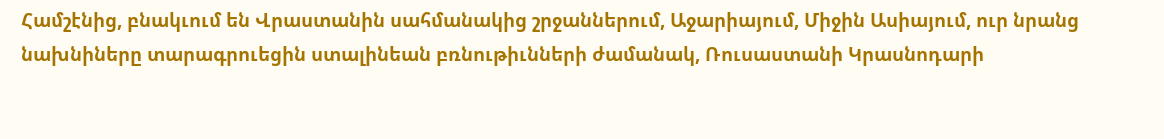Համշէնից, բնակւում են Վրաստանին սահմանակից շրջաններում, Աջարիայում, Միջին Ասիայում, ուր նրանց նախնիները տարագրուեցին ստալինեան բռնութիւնների ժամանակ, Ռուսաստանի Կրասնոդարի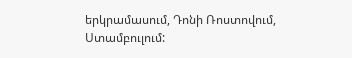երկրամասում, Դոնի Ռոստովում, Ստամբուլում: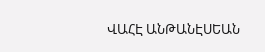ՎԱՀԷ ԱՆԹԱՆԷՍԵԱՆ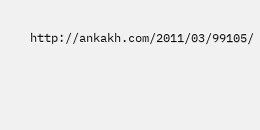http://ankakh.com/2011/03/99105/